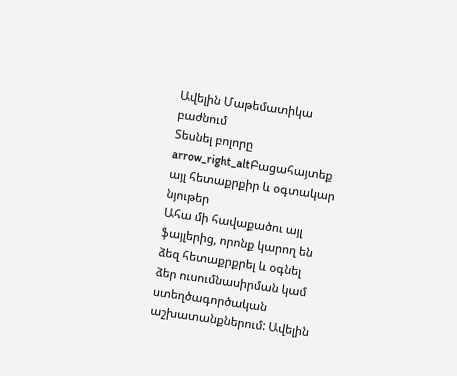Ավելին Մաթեմատիկա բաժնում
Տեսնել բոլորը arrow_right_altԲացահայտեք այլ հետաքրքիր և օգտակար նյութեր
Ահա մի հավաքածու այլ ֆայլերից, որոնք կարող են ձեզ հետաքրքրել և օգնել ձեր ուսումնասիրման կամ ստեղծագործական աշխատանքներում: Ավելին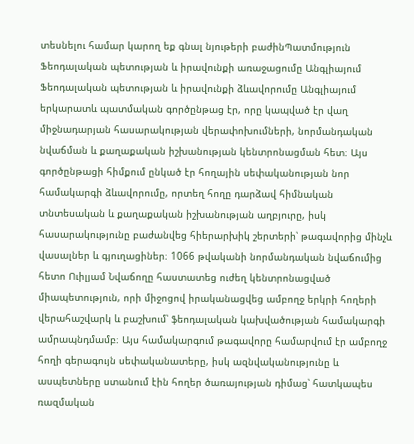տեսնելու համար կարող եք գնալ նյութերի բաժինՊատմություն
Ֆեոդալական պետության և իրավունքի առաջացումը Անգլիայում
Ֆեոդալական պետության և իրավունքի ձևավորումը Անգլիայում երկարատև պատմական գործընթաց էր, որը կապված էր վաղ միջնադարյան հասարակության վերափոխումների, նորմանդական նվաճման և քաղաքական իշխանության կենտրոնացման հետ։ Այս գործընթացի հիմքում ընկած էր հողային սեփականության նոր համակարգի ձևավորումը, որտեղ հողը դարձավ հիմնական տնտեսական և քաղաքական իշխանության աղբյուրը, իսկ հասարակությունը բաժանվեց հիերարխիկ շերտերի՝ թագավորից մինչև վասալներ և գյուղացիներ։ 1066 թվականի նորմանդական նվաճումից հետո Ուիլյամ Նվաճողը հաստատեց ուժեղ կենտրոնացված միապետություն, որի միջոցով իրականացվեց ամբողջ երկրի հողերի վերահաշվարկ և բաշխում՝ ֆեոդալական կախվածության համակարգի ամրապնդմամբ։ Այս համակարգում թագավորը համարվում էր ամբողջ հողի գերագույն սեփականատերը, իսկ ազնվականությունը և ասպետները ստանում էին հողեր ծառայության դիմաց՝ հատկապես ռազմական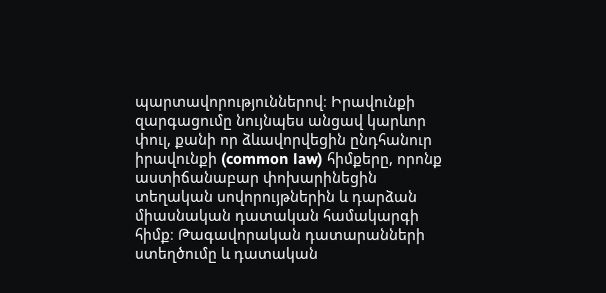պարտավորություններով։ Իրավունքի զարգացումը նույնպես անցավ կարևոր փուլ, քանի որ ձևավորվեցին ընդհանուր իրավունքի (common law) հիմքերը, որոնք աստիճանաբար փոխարինեցին տեղական սովորույթներին և դարձան միասնական դատական համակարգի հիմք։ Թագավորական դատարանների ստեղծումը և դատական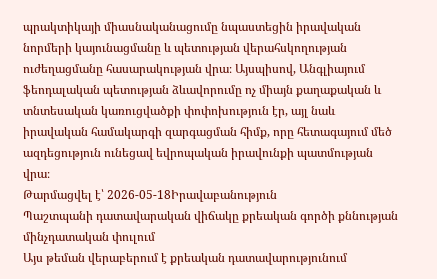պրակտիկայի միասնականացումը նպաստեցին իրավական նորմերի կայունացմանը և պետության վերահսկողության ուժեղացմանը հասարակության վրա։ Այսպիսով, Անգլիայում ֆեոդալական պետության ձևավորումը ոչ միայն քաղաքական և տնտեսական կառուցվածքի փոփոխություն էր, այլ նաև իրավական համակարգի զարգացման հիմք, որը հետագայում մեծ ազդեցություն ունեցավ եվրոպական իրավունքի պատմության վրա։
Թարմացվել է՝ 2026-05-18Իրավաբանություն
Պաշտպանի դատավարական վիճակը քրեական գործի քննության մինչդատական փուլում
Այս թեման վերաբերում է քրեական դատավարությունում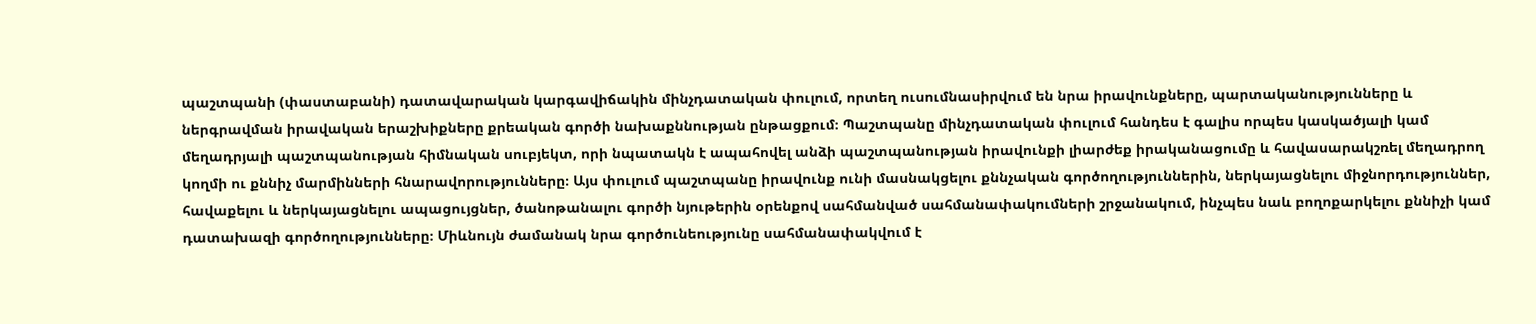պաշտպանի (փաստաբանի) դատավարական կարգավիճակին մինչդատական փուլում, որտեղ ուսումնասիրվում են նրա իրավունքները, պարտականությունները և ներգրավման իրավական երաշխիքները քրեական գործի նախաքննության ընթացքում։ Պաշտպանը մինչդատական փուլում հանդես է գալիս որպես կասկածյալի կամ մեղադրյալի պաշտպանության հիմնական սուբյեկտ, որի նպատակն է ապահովել անձի պաշտպանության իրավունքի լիարժեք իրականացումը և հավասարակշռել մեղադրող կողմի ու քննիչ մարմինների հնարավորությունները։ Այս փուլում պաշտպանը իրավունք ունի մասնակցելու քննչական գործողություններին, ներկայացնելու միջնորդություններ, հավաքելու և ներկայացնելու ապացույցներ, ծանոթանալու գործի նյութերին օրենքով սահմանված սահմանափակումների շրջանակում, ինչպես նաև բողոքարկելու քննիչի կամ դատախազի գործողությունները։ Միևնույն ժամանակ նրա գործունեությունը սահմանափակվում է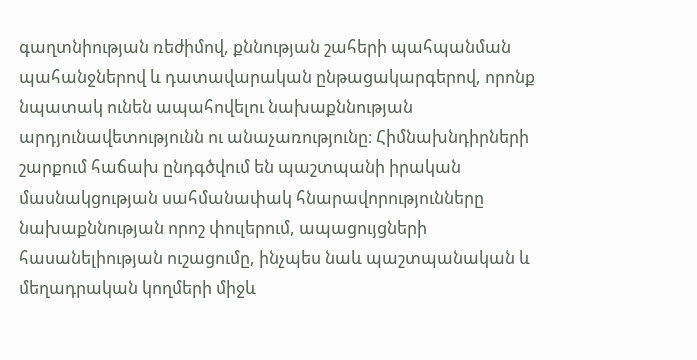գաղտնիության ռեժիմով, քննության շահերի պահպանման պահանջներով և դատավարական ընթացակարգերով, որոնք նպատակ ունեն ապահովելու նախաքննության արդյունավետությունն ու անաչառությունը։ Հիմնախնդիրների շարքում հաճախ ընդգծվում են պաշտպանի իրական մասնակցության սահմանափակ հնարավորությունները նախաքննության որոշ փուլերում, ապացույցների հասանելիության ուշացումը, ինչպես նաև պաշտպանական և մեղադրական կողմերի միջև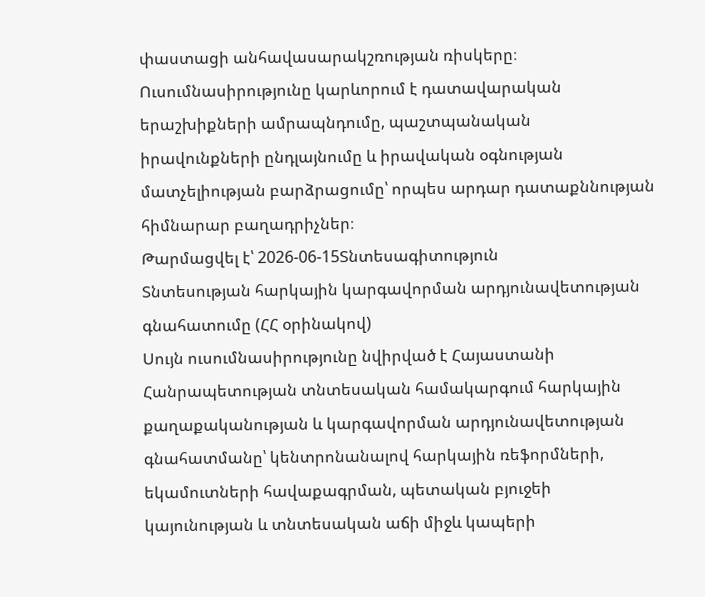փաստացի անհավասարակշռության ռիսկերը։ Ուսումնասիրությունը կարևորում է դատավարական երաշխիքների ամրապնդումը, պաշտպանական իրավունքների ընդլայնումը և իրավական օգնության մատչելիության բարձրացումը՝ որպես արդար դատաքննության հիմնարար բաղադրիչներ։
Թարմացվել է՝ 2026-06-15Տնտեսագիտություն
Տնտեսության հարկային կարգավորման արդյունավետության գնահատումը (ՀՀ օրինակով)
Սույն ուսումնասիրությունը նվիրված է Հայաստանի Հանրապետության տնտեսական համակարգում հարկային քաղաքականության և կարգավորման արդյունավետության գնահատմանը՝ կենտրոնանալով հարկային ռեֆորմների, եկամուտների հավաքագրման, պետական բյուջեի կայունության և տնտեսական աճի միջև կապերի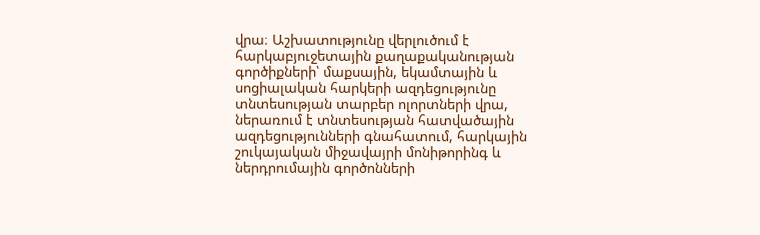վրա։ Աշխատությունը վերլուծում է հարկաբյուջետային քաղաքականության գործիքների՝ մաքսային, եկամտային և սոցիալական հարկերի ազդեցությունը տնտեսության տարբեր ոլորտների վրա, ներառում է տնտեսության հատվածային ազդեցությունների գնահատում, հարկային շուկայական միջավայրի մոնիթորինգ և ներդրումային գործոնների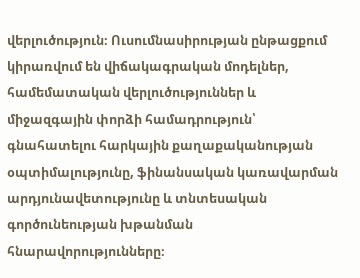վերլուծություն։ Ուսումնասիրության ընթացքում կիրառվում են վիճակագրական մոդելներ, համեմատական վերլուծություններ և միջազգային փորձի համադրություն՝ գնահատելու հարկային քաղաքականության օպտիմալությունը, ֆինանսական կառավարման արդյունավետությունը և տնտեսական գործունեության խթանման հնարավորությունները։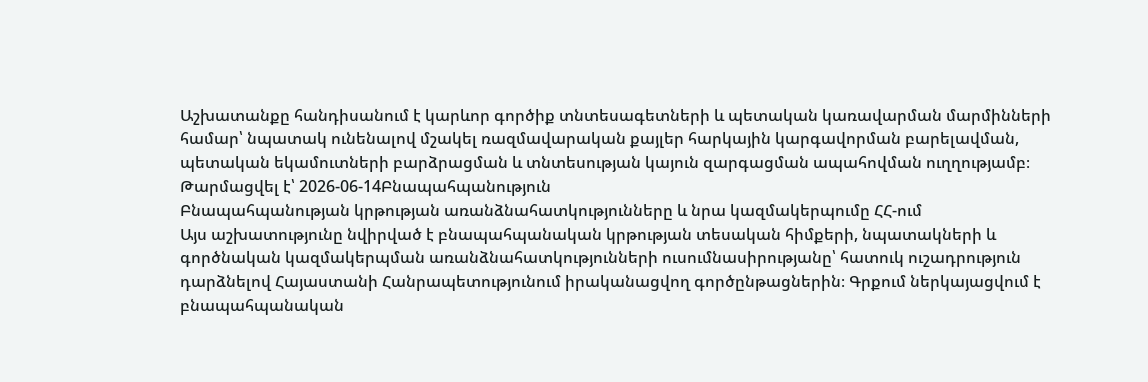Աշխատանքը հանդիսանում է կարևոր գործիք տնտեսագետների և պետական կառավարման մարմինների համար՝ նպատակ ունենալով մշակել ռազմավարական քայլեր հարկային կարգավորման բարելավման, պետական եկամուտների բարձրացման և տնտեսության կայուն զարգացման ապահովման ուղղությամբ։
Թարմացվել է՝ 2026-06-14Բնապահպանություն
Բնապահպանության կրթության առանձնահատկությունները և նրա կազմակերպումը ՀՀ-ում
Այս աշխատությունը նվիրված է բնապահպանական կրթության տեսական հիմքերի, նպատակների և գործնական կազմակերպման առանձնահատկությունների ուսումնասիրությանը՝ հատուկ ուշադրություն դարձնելով Հայաստանի Հանրապետությունում իրականացվող գործընթացներին։ Գրքում ներկայացվում է բնապահպանական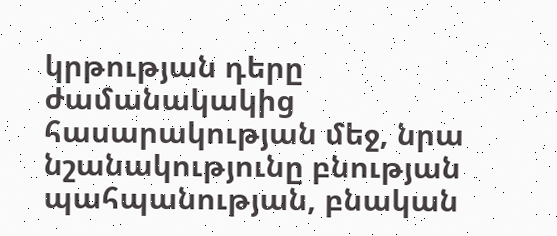կրթության դերը ժամանակակից հասարակության մեջ, նրա նշանակությունը բնության պահպանության, բնական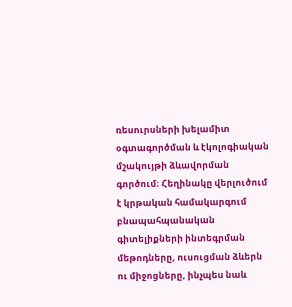ռեսուրսների խելամիտ օգտագործման և էկոլոգիական մշակույթի ձևավորման գործում։ Հեղինակը վերլուծում է կրթական համակարգում բնապահպանական գիտելիքների ինտեգրման մեթոդները, ուսուցման ձևերն ու միջոցները, ինչպես նաև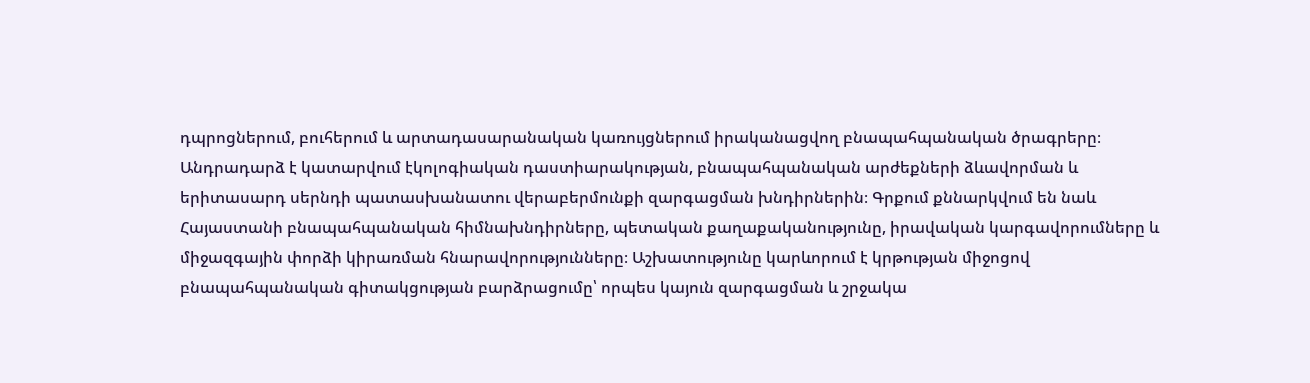դպրոցներում, բուհերում և արտադասարանական կառույցներում իրականացվող բնապահպանական ծրագրերը։ Անդրադարձ է կատարվում էկոլոգիական դաստիարակության, բնապահպանական արժեքների ձևավորման և երիտասարդ սերնդի պատասխանատու վերաբերմունքի զարգացման խնդիրներին։ Գրքում քննարկվում են նաև Հայաստանի բնապահպանական հիմնախնդիրները, պետական քաղաքականությունը, իրավական կարգավորումները և միջազգային փորձի կիրառման հնարավորությունները։ Աշխատությունը կարևորում է կրթության միջոցով բնապահպանական գիտակցության բարձրացումը՝ որպես կայուն զարգացման և շրջակա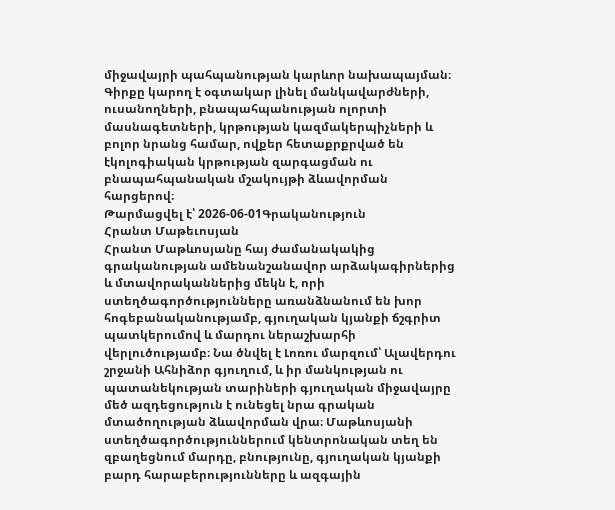միջավայրի պահպանության կարևոր նախապայման։ Գիրքը կարող է օգտակար լինել մանկավարժների, ուսանողների, բնապահպանության ոլորտի մասնագետների, կրթության կազմակերպիչների և բոլոր նրանց համար, ովքեր հետաքրքրված են էկոլոգիական կրթության զարգացման ու բնապահպանական մշակույթի ձևավորման հարցերով։
Թարմացվել է՝ 2026-06-01Գրականություն
Հրանտ Մաթեւոսյան
Հրանտ Մաթևոսյանը հայ ժամանակակից գրականության ամենանշանավոր արձակագիրներից և մտավորականներից մեկն է, որի ստեղծագործությունները առանձնանում են խոր հոգեբանականությամբ, գյուղական կյանքի ճշգրիտ պատկերումով և մարդու ներաշխարհի վերլուծությամբ։ Նա ծնվել է Լոռու մարզում՝ Ալավերդու շրջանի Ահնիձոր գյուղում, և իր մանկության ու պատանեկության տարիների գյուղական միջավայրը մեծ ազդեցություն է ունեցել նրա գրական մտածողության ձևավորման վրա։ Մաթևոսյանի ստեղծագործություններում կենտրոնական տեղ են զբաղեցնում մարդը, բնությունը, գյուղական կյանքի բարդ հարաբերությունները և ազգային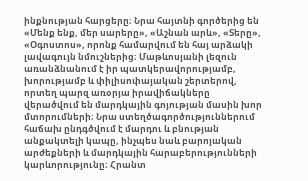ինքնության հարցերը։ Նրա հայտնի գործերից են «Մենք ենք, մեր սարերը», «Աշնան արև», «Տերը», «Օգոստոս», որոնք համարվում են հայ արձակի լավագույն նմուշներից։ Մաթևոսյանի լեզուն առանձնանում է իր պատկերավորությամբ, խորությամբ և փիլիսոփայական շերտերով, որտեղ պարզ առօրյա իրավիճակները վերածվում են մարդկային գոյության մասին խոր մտորումների։ Նրա ստեղծագործություններում հաճախ ընդգծվում է մարդու և բնության անքակտելի կապը, ինչպես նաև բարոյական արժեքների և մարդկային հարաբերությունների կարևորությունը։ Հրանտ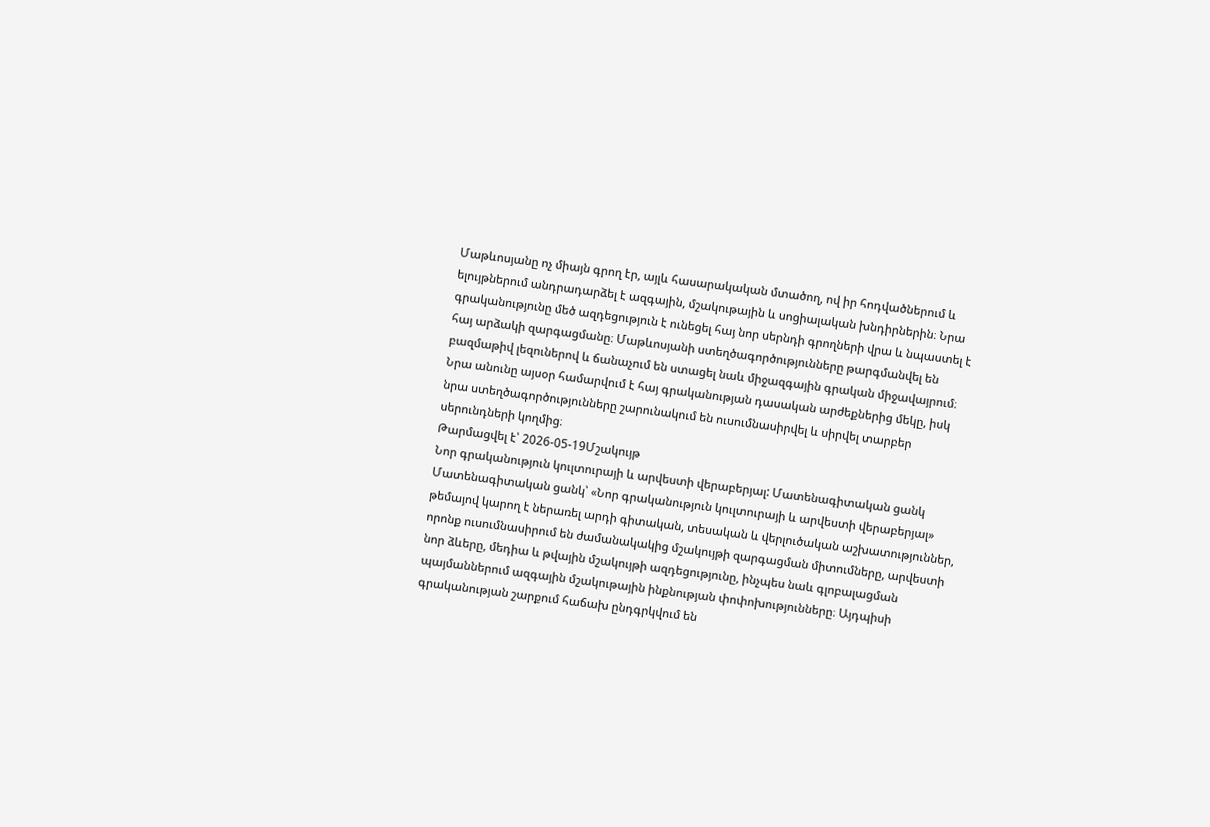Մաթևոսյանը ոչ միայն գրող էր, այլև հասարակական մտածող, ով իր հոդվածներում և ելույթներում անդրադարձել է ազգային, մշակութային և սոցիալական խնդիրներին։ Նրա գրականությունը մեծ ազդեցություն է ունեցել հայ նոր սերնդի գրողների վրա և նպաստել է հայ արձակի զարգացմանը։ Մաթևոսյանի ստեղծագործությունները թարգմանվել են բազմաթիվ լեզուներով և ճանաչում են ստացել նաև միջազգային գրական միջավայրում։ Նրա անունը այսօր համարվում է հայ գրականության դասական արժեքներից մեկը, իսկ նրա ստեղծագործությունները շարունակում են ուսումնասիրվել և սիրվել տարբեր սերունդների կողմից։
Թարմացվել է՝ 2026-05-19Մշակույթ
Նոր գրականություն կուլտուրայի և արվեստի վերաբերյալ: Մատենագիտական ցանկ
Մատենագիտական ցանկ՝ «Նոր գրականություն կուլտուրայի և արվեստի վերաբերյալ» թեմայով կարող է ներառել արդի գիտական, տեսական և վերլուծական աշխատություններ, որոնք ուսումնասիրում են ժամանակակից մշակույթի զարգացման միտումները, արվեստի նոր ձևերը, մեդիա և թվային մշակույթի ազդեցությունը, ինչպես նաև գլոբալացման պայմաններում ազգային մշակութային ինքնության փոփոխությունները։ Այդպիսի գրականության շարքում հաճախ ընդգրկվում են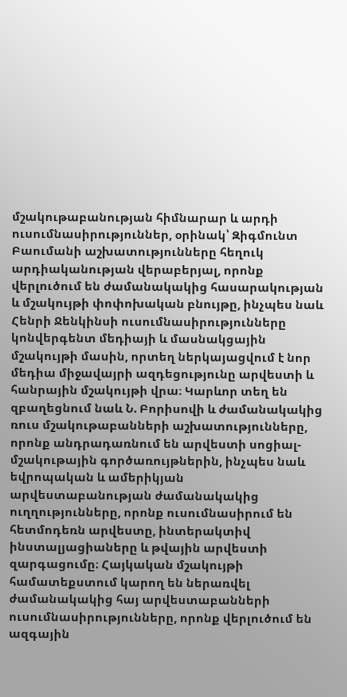մշակութաբանության հիմնարար և արդի ուսումնասիրություններ, օրինակ՝ Զիգմունտ Բաումանի աշխատությունները հեղուկ արդիականության վերաբերյալ, որոնք վերլուծում են ժամանակակից հասարակության և մշակույթի փոփոխական բնույթը, ինչպես նաև Հենրի Ջենկինսի ուսումնասիրությունները կոնվերգենտ մեդիայի և մասնակցային մշակույթի մասին, որտեղ ներկայացվում է նոր մեդիա միջավայրի ազդեցությունը արվեստի և հանրային մշակույթի վրա։ Կարևոր տեղ են զբաղեցնում նաև Ն. Բորիսովի և ժամանակակից ռուս մշակութաբանների աշխատությունները, որոնք անդրադառնում են արվեստի սոցիալ-մշակութային գործառույթներին, ինչպես նաև եվրոպական և ամերիկյան արվեստաբանության ժամանակակից ուղղությունները, որոնք ուսումնասիրում են հետմոդեռն արվեստը, ինտերակտիվ ինստալյացիաները և թվային արվեստի զարգացումը։ Հայկական մշակույթի համատեքստում կարող են ներառվել ժամանակակից հայ արվեստաբանների ուսումնասիրությունները, որոնք վերլուծում են ազգային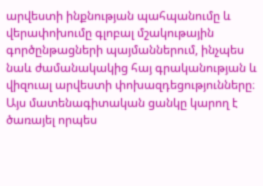արվեստի ինքնության պահպանումը և վերափոխումը գլոբալ մշակութային գործընթացների պայմաններում, ինչպես նաև ժամանակակից հայ գրականության և վիզուալ արվեստի փոխազդեցությունները։ Այս մատենագիտական ցանկը կարող է ծառայել որպես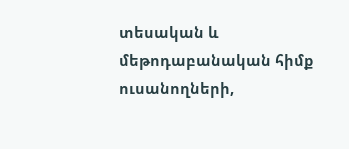տեսական և մեթոդաբանական հիմք ուսանողների,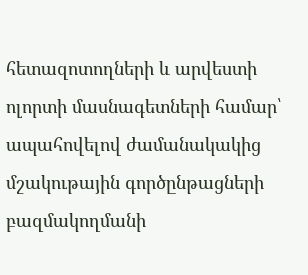հետազոտողների և արվեստի ոլորտի մասնագետների համար՝ ապահովելով ժամանակակից մշակութային գործընթացների բազմակողմանի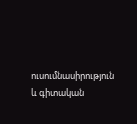ուսումնասիրություն և գիտական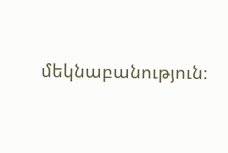մեկնաբանություն։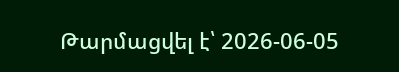Թարմացվել է՝ 2026-06-05